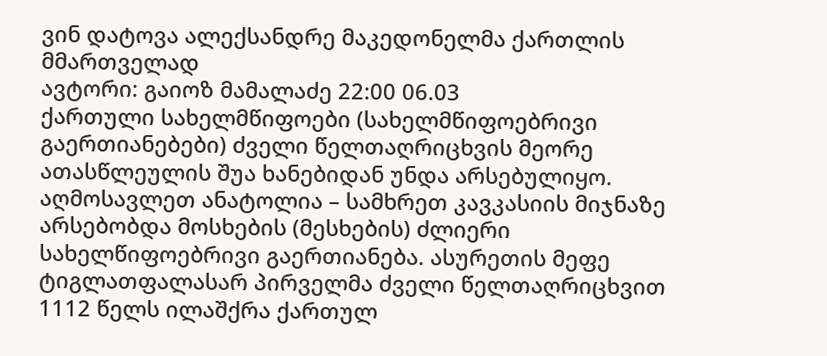ვინ დატოვა ალექსანდრე მაკედონელმა ქართლის მმართველად
ავტორი: გაიოზ მამალაძე 22:00 06.03
ქართული სახელმწიფოები (სახელმწიფოებრივი გაერთიანებები) ძველი წელთაღრიცხვის მეორე ათასწლეულის შუა ხანებიდან უნდა არსებულიყო.
აღმოსავლეთ ანატოლია – სამხრეთ კავკასიის მიჯნაზე არსებობდა მოსხების (მესხების) ძლიერი სახელწიფოებრივი გაერთიანება. ასურეთის მეფე ტიგლათფალასარ პირველმა ძველი წელთაღრიცხვით 1112 წელს ილაშქრა ქართულ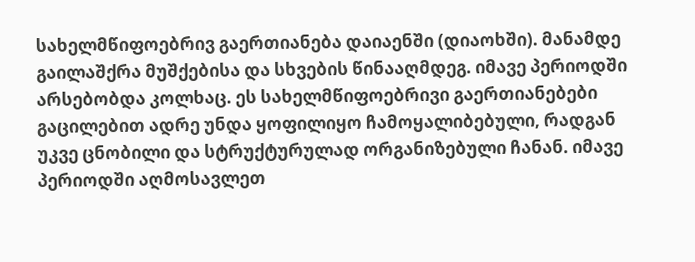სახელმწიფოებრივ გაერთიანება დაიაენში (დიაოხში). მანამდე გაილაშქრა მუშქებისა და სხვების წინააღმდეგ. იმავე პერიოდში არსებობდა კოლხაც. ეს სახელმწიფოებრივი გაერთიანებები გაცილებით ადრე უნდა ყოფილიყო ჩამოყალიბებული, რადგან უკვე ცნობილი და სტრუქტურულად ორგანიზებული ჩანან. იმავე პერიოდში აღმოსავლეთ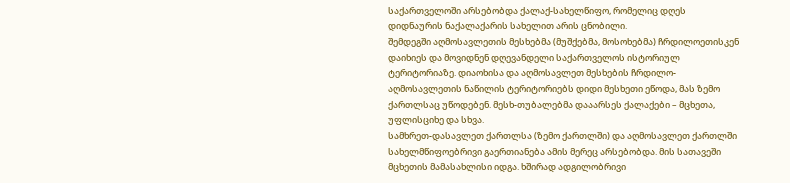საქართველოში არსებობდა ქალაქ-სახელწიფო, რომელიც დღეს დიდნაურის ნაქალაქარის სახელით არის ცნობილი.
შემდეგში აღმოსავლეთის მესხებმა (მუშქებმა, მოსოხებმა) ჩრდილოეთისკენ დაიხიეს და მოვიდნენ დღევანდელი საქართველოს ისტორიულ ტერიტორიაზე. დიაოხისა და აღმოსავლეთ მესხების ჩრდილო-აღმოსავლეთის ნაწილის ტერიტორიებს დიდი მესხეთი ეწოდა, მას ზემო ქართლსაც უწოდებენ. მესხ-თუბალებმა დააარსეს ქალაქები – მცხეთა, უფლისციხე და სხვა.
სამხრეთ-დასავლეთ ქართლსა (ზემო ქართლში) და აღმოსავლეთ ქართლში სახელმწიფოებრივი გაერთიანება ამის მერეც არსებობდა. მის სათავეში მცხეთის მამასახლისი იდგა. ხშირად ადგილობრივი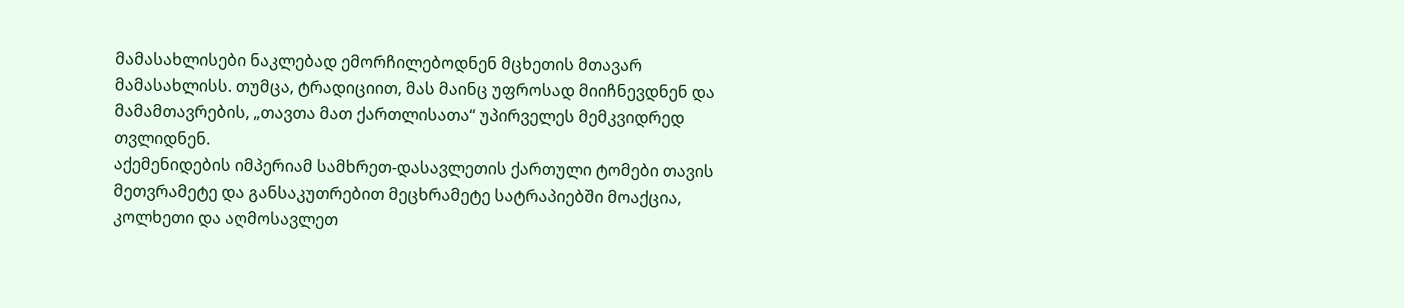მამასახლისები ნაკლებად ემორჩილებოდნენ მცხეთის მთავარ მამასახლისს. თუმცა, ტრადიციით, მას მაინც უფროსად მიიჩნევდნენ და მამამთავრების, „თავთა მათ ქართლისათა“ უპირველეს მემკვიდრედ თვლიდნენ.
აქემენიდების იმპერიამ სამხრეთ-დასავლეთის ქართული ტომები თავის მეთვრამეტე და განსაკუთრებით მეცხრამეტე სატრაპიებში მოაქცია, კოლხეთი და აღმოსავლეთ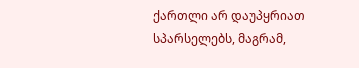ქართლი არ დაუპყრიათ სპარსელებს, მაგრამ,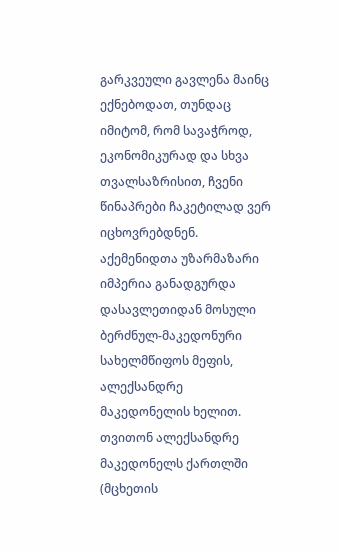გარკვეული გავლენა მაინც ექნებოდათ, თუნდაც იმიტომ, რომ სავაჭროდ, ეკონომიკურად და სხვა თვალსაზრისით, ჩვენი წინაპრები ჩაკეტილად ვერ იცხოვრებდნენ.
აქემენიდთა უზარმაზარი იმპერია განადგურდა დასავლეთიდან მოსული ბერძნულ-მაკედონური სახელმწიფოს მეფის, ალექსანდრე მაკედონელის ხელით.
თვითონ ალექსანდრე მაკედონელს ქართლში (მცხეთის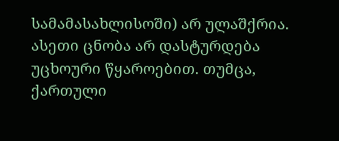სამამასახლისოში) არ ულაშქრია. ასეთი ცნობა არ დასტურდება უცხოური წყაროებით. თუმცა, ქართული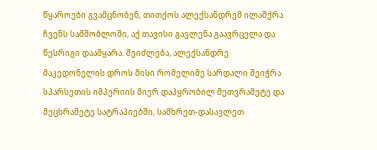წყაროები გვამცნობენ, თითქოს ალექსანდრემ ილაშქრა ჩვენს სამშობლოში, აქ თავისი გავლენა გაავრცელა და წესრიგი დაამყარა. შეიძლება, ალექსანდრე მაკედონელის დროს მისი რომელიმე სარდალი შეიჭრა სპარსეთის იმპერიის მიერ დაპყრობილ მეთვრამეტე და მეცხრამეტე სატრაპიებში, სამხრეთ-დასავლეთ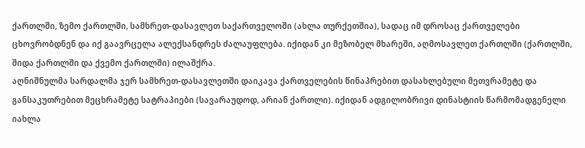ქართლში, ზემო ქართლში, სამხრეთ-დასავლეთ საქართველოში (ახლა თურქეთშია), სადაც იმ დროსაც ქართველები ცხოვრობდნენ და იქ გაავრცელა ალექსანდრეს ძალაუფლება. იქიდან კი მეზობელ მხარეში, აღმოსავლეთ ქართლში (ქართლში, შიდა ქართლში და ქვემო ქართლში) ილაშქრა.
აღნიშნულმა სარდალმა ჯერ სამხრეთ-დასავლეთში დაიკავა ქართველების წინაპრებით დასახლებული მეთვრამეტე და განსაკუთრებით მეცხრამეტე სატრაპიები (სავარაუდოდ, არიან ქართლი). იქიდან ადგილობრივი დინასტიის წარმომადგენელი იახლა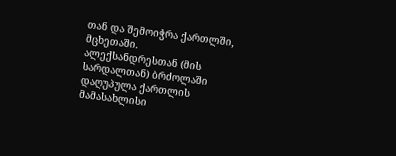თან და შემოიჭრა ქართლში, მცხეთაში.
ალექსანდრესთან (მის სარდალთან) ბრძოლაში დაღუპულა ქართლის მამასახლისი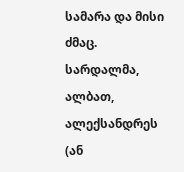სამარა და მისი ძმაც.
სარდალმა, ალბათ, ალექსანდრეს (ან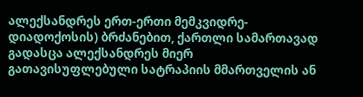ალექსანდრეს ერთ-ერთი მემკვიდრე-დიადოქოსის) ბრძანებით, ქართლი სამართავად გადასცა ალექსანდრეს მიერ გათავისუფლებული სატრაპიის მმართველის ან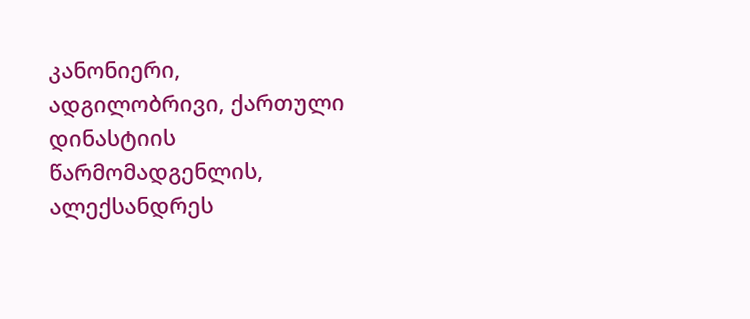კანონიერი, ადგილობრივი, ქართული დინასტიის წარმომადგენლის, ალექსანდრეს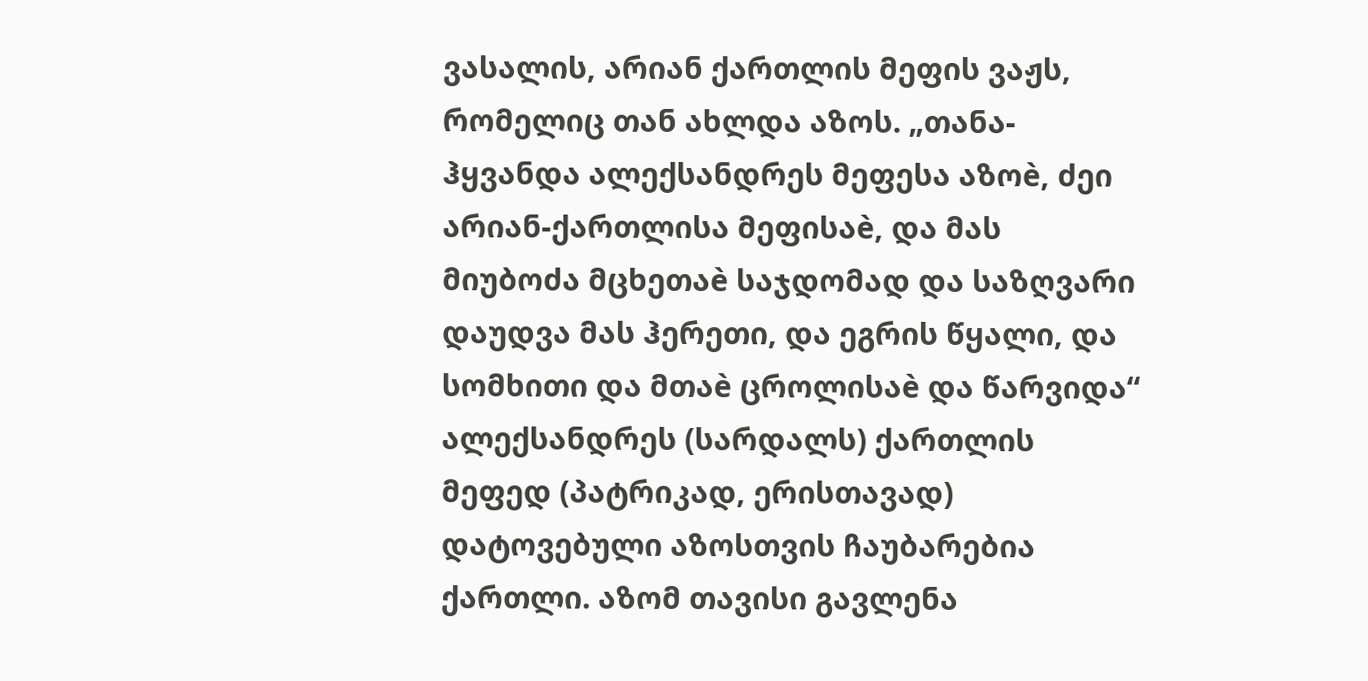ვასალის, არიან ქართლის მეფის ვაჟს, რომელიც თან ახლდა აზოს. „თანა-ჰყვანდა ალექსანდრეს მეფესა აზოè, ძეი არიან-ქართლისა მეფისაè, და მას მიუბოძა მცხეთაè საჯდომად და საზღვარი დაუდვა მას ჰერეთი, და ეგრის წყალი, და სომხითი და მთაè ცროლისაè და წარვიდა“
ალექსანდრეს (სარდალს) ქართლის მეფედ (პატრიკად, ერისთავად) დატოვებული აზოსთვის ჩაუბარებია ქართლი. აზომ თავისი გავლენა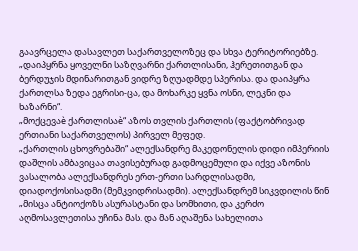გაავრცელა დასავლეთ საქართველოზეც და სხვა ტერიტორიებზე. „დაიპყრნა ყოველნი საზღვარნი ქართლისანი, ჰერეთითგან და ბერდუჯის მდინარითგან ვიდრე ზღუადმდე სპერისა. და დაიპყრა ქართლსა ზედა ეგრისი-ცა, და მოხარკე ყვნა ოსნი, ლეკნი და ხაზარნი“.
„მოქცევაè ქართლისაè“ აზოს თვლის ქართლის (ფაქტობრივად ერთიანი საქართველოს) პირველ მეფედ.
„ქართლის ცხოვრებაში“ ალექსანდრე მაკედონელის დიდი იმპერიის დაშლის ამბავიცაა თავისებურად გადმოცემული და იქვე აზონის ვასალობა ალექსანდრეს ერთ-ერთი სარდლისადმი, დიადოქოსისადმი (მემკვიდრისადმი). ალექსანდრემ სიკვდილის წინ „მისცა ანტიოქოზს ასურასტანი და სომხითი, და კერძო აღმოსავლეთისა უჩინა მას. და მან აღაშენა სახელითა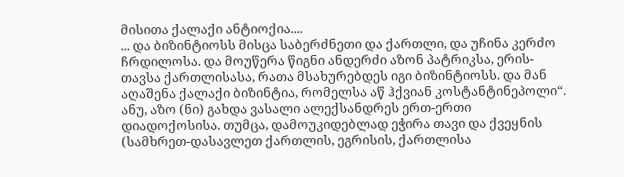მისითა ქალაქი ანტიოქია....
... და ბიზინტიოსს მისცა საბერძნეთი და ქართლი, და უჩინა კერძო ჩრდილოსა. და მოუწერა წიგნი ანდერძი აზონ პატრიკსა, ერის-თავსა ქართლისასა, რათა მსახურებდეს იგი ბიზინტიოსს. და მან აღაშენა ქალაქი ბიზინტია, რომელსა აწ ჰქვიან კოსტანტინეპოლი“.
ანუ, აზო (ნი) გახდა ვასალი ალექსანდრეს ერთ-ერთი დიადოქოსისა. თუმცა, დამოუკიდებლად ეჭირა თავი და ქვეყნის (სამხრეთ-დასავლეთ ქართლის, ეგრისის, ქართლისა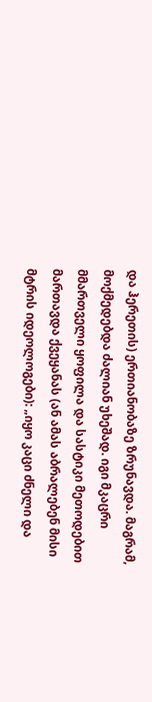და ჰერეთის) ერთიანობაზე ზრუნავდა. მაგრამ, მოქმედებდა ძალიან უხეშად. იგი მკაცრი მმართველი ყოფილა და სასტიკი მეთოდებით მართავდა ქვეყანას (ან ამას აბრალებენ მისი მტრის იდეოლოგები): „იყო კაცი ძნელი და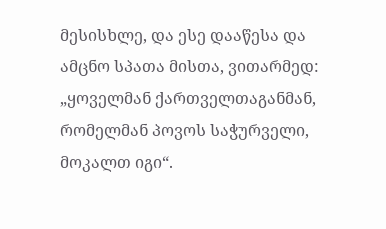მესისხლე, და ესე დააწესა და ამცნო სპათა მისთა, ვითარმედ: „ყოველმან ქართველთაგანმან, რომელმან პოვოს საჭურველი, მოკალთ იგი“.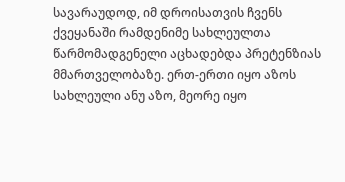სავარაუდოდ, იმ დროისათვის ჩვენს ქვეყანაში რამდენიმე სახლეულთა წარმომადგენელი აცხადებდა პრეტენზიას მმართველობაზე. ერთ-ერთი იყო აზოს სახლეული ანუ აზო, მეორე იყო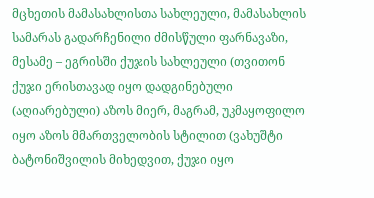მცხეთის მამასახლისთა სახლეული, მამასახლის სამარას გადარჩენილი ძმისწული ფარნავაზი, მესამე – ეგრისში ქუჯის სახლეული (თვითონ ქუჯი ერისთავად იყო დადგინებული (აღიარებული) აზოს მიერ, მაგრამ, უკმაყოფილო იყო აზოს მმართველობის სტილით (ვახუშტი ბატონიშვილის მიხედვით, ქუჯი იყო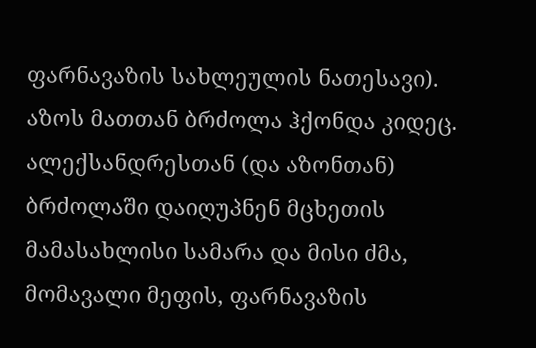ფარნავაზის სახლეულის ნათესავი). აზოს მათთან ბრძოლა ჰქონდა კიდეც. ალექსანდრესთან (და აზონთან) ბრძოლაში დაიღუპნენ მცხეთის მამასახლისი სამარა და მისი ძმა, მომავალი მეფის, ფარნავაზის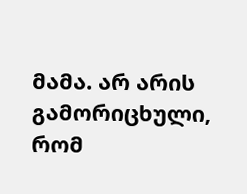მამა. არ არის გამორიცხული, რომ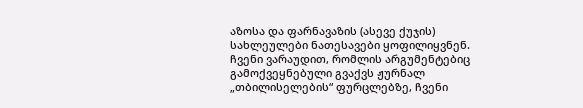აზოსა და ფარნავაზის (ასევე ქუჯის) სახლეულები ნათესავები ყოფილიყვნენ.
ჩვენი ვარაუდით, რომლის არგუმენტებიც გამოქვეყნებული გვაქვს ჟურნალ „თბილისელების“ ფურცლებზე, ჩვენი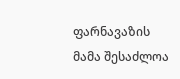ფარნავაზის მამა შესაძლოა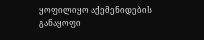ყოფილიყო აქემენიდების განაყოფი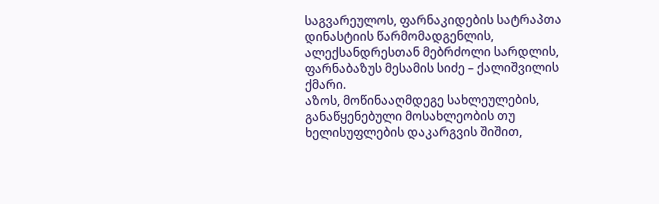საგვარეულოს, ფარნაკიდების სატრაპთა დინასტიის წარმომადგენლის, ალექსანდრესთან მებრძოლი სარდლის, ფარნაბაზუს მესამის სიძე – ქალიშვილის ქმარი.
აზოს, მოწინააღმდეგე სახლეულების, განაწყენებული მოსახლეობის თუ ხელისუფლების დაკარგვის შიშით,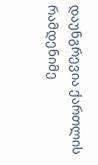დაუნგრევია ქართლის რამდენიმე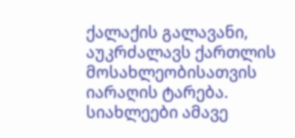ქალაქის გალავანი, აუკრძალავს ქართლის მოსახლეობისათვის იარაღის ტარება.
სიახლეები ამავე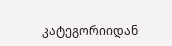კატეგორიიდან